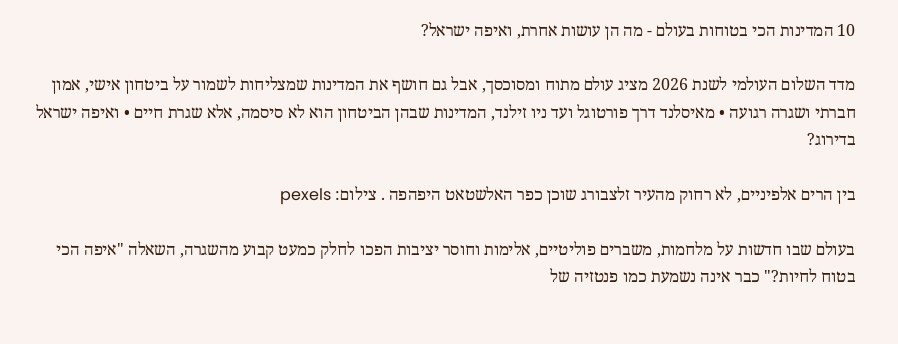10 המדינות הכי בטוחות בעולם - מה הן עושות אחרת, ואיפה ישראל?

מדד השלום העולמי לשנת 2026 מציג עולם מתוח ומסוכסך, אבל גם חושף את המדינות שמצליחות לשמור על ביטחון אישי, אמון חברתי ושגרה רגועה • מאיסלנד דרך פורטוגל ועד ניו זילנד, המדינות שבהן הביטחון הוא לא סיסמה, אלא שגרת חיים • ואיפה ישראל בדירוג?

בין הרים אלפיניים, לא רחוק מהעיר זלצבורג שוכן כפר האלשטאט היפהפה . צילום: pexels

בעולם שבו חדשות על מלחמות, משברים פוליטיים, אלימות וחוסר יציבות הפכו לחלק כמעט קבוע מהשגרה, השאלה "איפה הכי בטוח לחיות?" כבר אינה נשמעת כמו פנטזיה של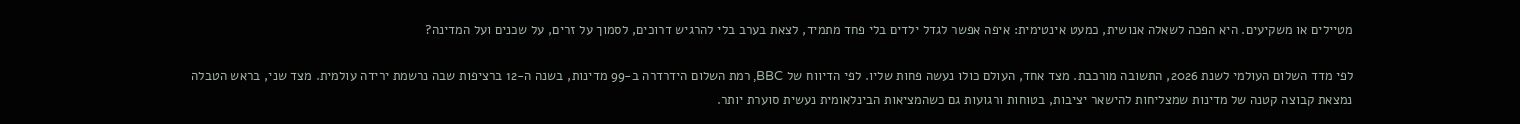מטיילים או משקיעים. היא הפכה לשאלה אנושית, כמעט אינטימית: איפה אפשר לגדל ילדים בלי פחד מתמיד, לצאת בערב בלי להרגיש דרוכים, לסמוך על זרים, על שכנים ועל המדינה?

לפי מדד השלום העולמי לשנת 2026, התשובה מורכבת. מצד אחד, העולם כולו נעשה פחות שליו. לפי הדיווח של BBC, רמת השלום הידרדרה ב-99 מדינות, בשנה ה-12 ברציפות שבה נרשמת ירידה עולמית. מצד שני, בראש הטבלה נמצאת קבוצה קטנה של מדינות שמצליחות להישאר יציבות, בטוחות ורגועות גם כשהמציאות הבינלאומית נעשית סוערת יותר.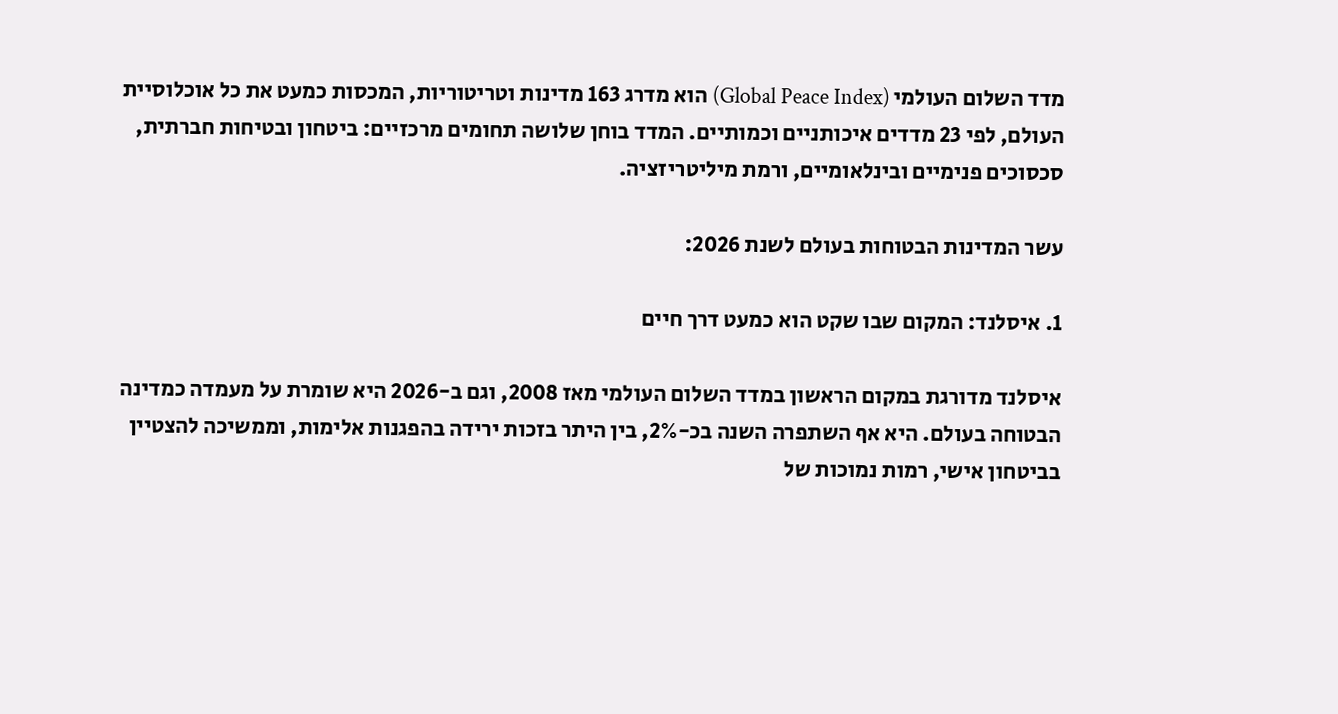מדד השלום העולמי (Global Peace Index) הוא מדרג 163 מדינות וטריטוריות, המכסות כמעט את כל אוכלוסיית העולם, לפי 23 מדדים איכותניים וכמותיים. המדד בוחן שלושה תחומים מרכזיים: ביטחון ובטיחות חברתית, סכסוכים פנימיים ובינלאומיים, ורמת מיליטריזציה.

עשר המדינות הבטוחות בעולם לשנת 2026:

1. איסלנד: המקום שבו שקט הוא כמעט דרך חיים

איסלנד מדורגת במקום הראשון במדד השלום העולמי מאז 2008, וגם ב-2026 היא שומרת על מעמדה כמדינה הבטוחה בעולם. היא אף השתפרה השנה בכ-2%, בין היתר בזכות ירידה בהפגנות אלימות, וממשיכה להצטיין בביטחון אישי, רמות נמוכות של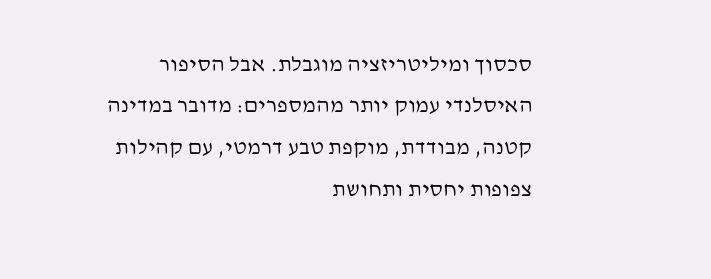סכסוך ומיליטריזציה מוגבלת. אבל הסיפור האיסלנדי עמוק יותר מהמספרים: מדובר במדינה קטנה, מבודדת, מוקפת טבע דרמטי, עם קהילות צפופות יחסית ותחושת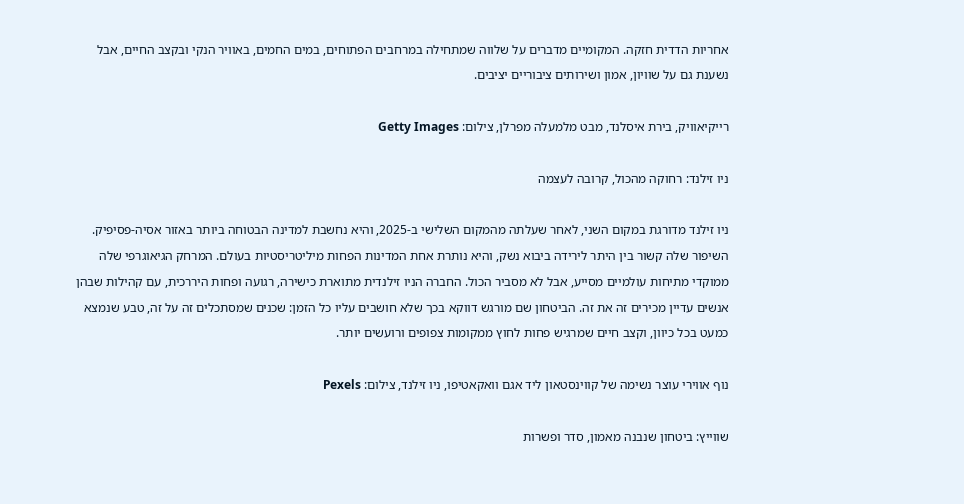אחריות הדדית חזקה. המקומיים מדברים על שלווה שמתחילה במרחבים הפתוחים, במים החמים, באוויר הנקי ובקצב החיים, אבל נשענת גם על שוויון, אמון ושירותים ציבוריים יציבים.

רייקיאוויק, בירת איסלנד, מבט מלמעלה מפרלן, צילום: Getty Images

ניו זילנד: רחוקה מהכול, קרובה לעצמה

ניו זילנד מדורגת במקום השני, לאחר שעלתה מהמקום השלישי ב-2025, והיא נחשבת למדינה הבטוחה ביותר באזור אסיה-פסיפיק. השיפור שלה קשור בין היתר לירידה ביבוא נשק, והיא נותרת אחת המדינות הפחות מיליטריסטיות בעולם. המרחק הגיאוגרפי שלה ממוקדי מתיחות עולמיים מסייע, אבל לא מסביר הכול. החברה הניו זילנדית מתוארת כישירה, רגועה ופחות היררכית, עם קהילות שבהן אנשים עדיין מכירים זה את זה. הביטחון שם מורגש דווקא בכך שלא חושבים עליו כל הזמן: שכנים שמסתכלים זה על זה, טבע שנמצא כמעט בכל כיוון, וקצב חיים שמרגיש פחות לחוץ ממקומות צפופים ורועשים יותר.

נוף אווירי עוצר נשימה של קווינסטאון ליד אגם וואקאטיפו, ניו זילנד, צילום: Pexels

שווייץ: ביטחון שנבנה מאמון, סדר ופשרות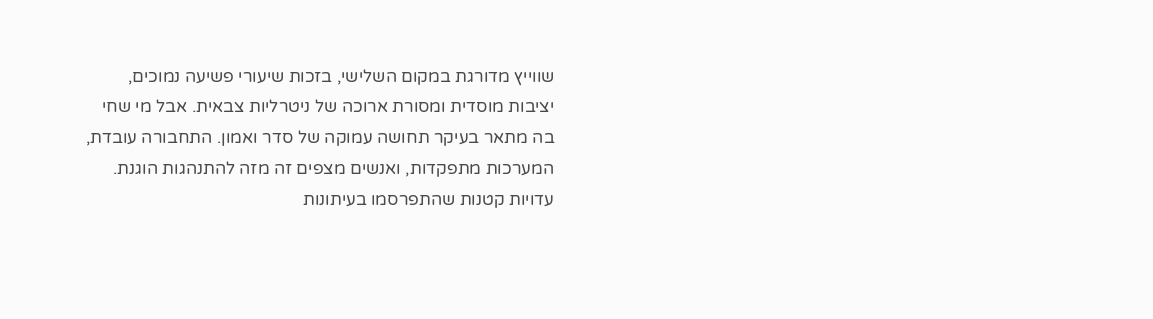שווייץ מדורגת במקום השלישי, בזכות שיעורי פשיעה נמוכים, יציבות מוסדית ומסורת ארוכה של ניטרליות צבאית. אבל מי שחי בה מתאר בעיקר תחושה עמוקה של סדר ואמון. התחבורה עובדת, המערכות מתפקדות, ואנשים מצפים זה מזה להתנהגות הוגנת. עדויות קטנות שהתפרסמו בעיתונות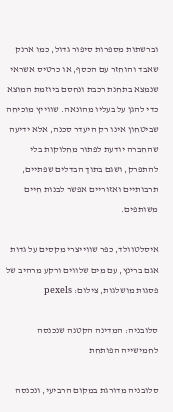וברשתות מספרות סיפור גדול, כמו ארנק שאבד והוחזר עם הכסף, או כרטיס אשראי שנמצא בתחנת רכבת ונחסם ביוזמת המוצא כדי להגן על בעליו מהונאה. שווייץ מוכיחה שביטחון אינו רק היעדר סכנה, אלא ידיעה שהחברה יודעת לפתור מחלוקות בלי להתפרק, ושגם בתוך הבדלים שפתיים, תרבותיים ואזוריים אפשר לבנות חיים משותפים.

איסלטוולד, כפר שווייצרי מקסים על גדות אגם ברינץ, עם מים שלווים ורקע מרהיב של פסגות מושלגות, צילום: pexels

סלובניה: המדינה הקטנה שנכנסה לחמישייה הפותחת

סלובניה מדורגת במקום הרביעי, ונכנסה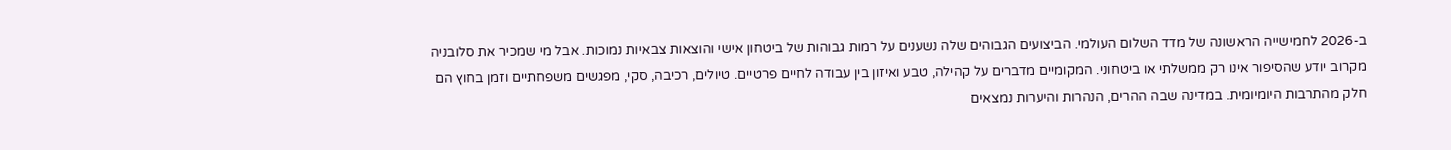ב-2026 לחמישייה הראשונה של מדד השלום העולמי. הביצועים הגבוהים שלה נשענים על רמות גבוהות של ביטחון אישי והוצאות צבאיות נמוכות. אבל מי שמכיר את סלובניה מקרוב יודע שהסיפור אינו רק ממשלתי או ביטחוני. המקומיים מדברים על קהילה, טבע ואיזון בין עבודה לחיים פרטיים. טיולים, רכיבה, סקי, מפגשים משפחתיים וזמן בחוץ הם חלק מהתרבות היומיומית. במדינה שבה ההרים, הנהרות והיערות נמצאים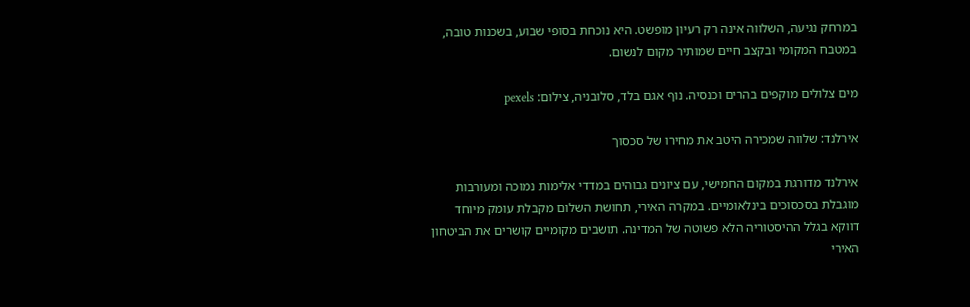במרחק נגיעה, השלווה אינה רק רעיון מופשט. היא נוכחת בסופי שבוע, בשכנות טובה, במטבח המקומי ובקצב חיים שמותיר מקום לנשום.

מים צלולים מוקפים בהרים וכנסיה. נוף אגם בלד, סלובניה, צילום: pexels

אירלנד: שלווה שמכירה היטב את מחירו של סכסוך

אירלנד מדורגת במקום החמישי, עם ציונים גבוהים במדדי אלימות נמוכה ומעורבות מוגבלת בסכסוכים בינלאומיים. במקרה האירי, תחושת השלום מקבלת עומק מיוחד דווקא בגלל ההיסטוריה הלא פשוטה של המדינה. תושבים מקומיים קושרים את הביטחון האירי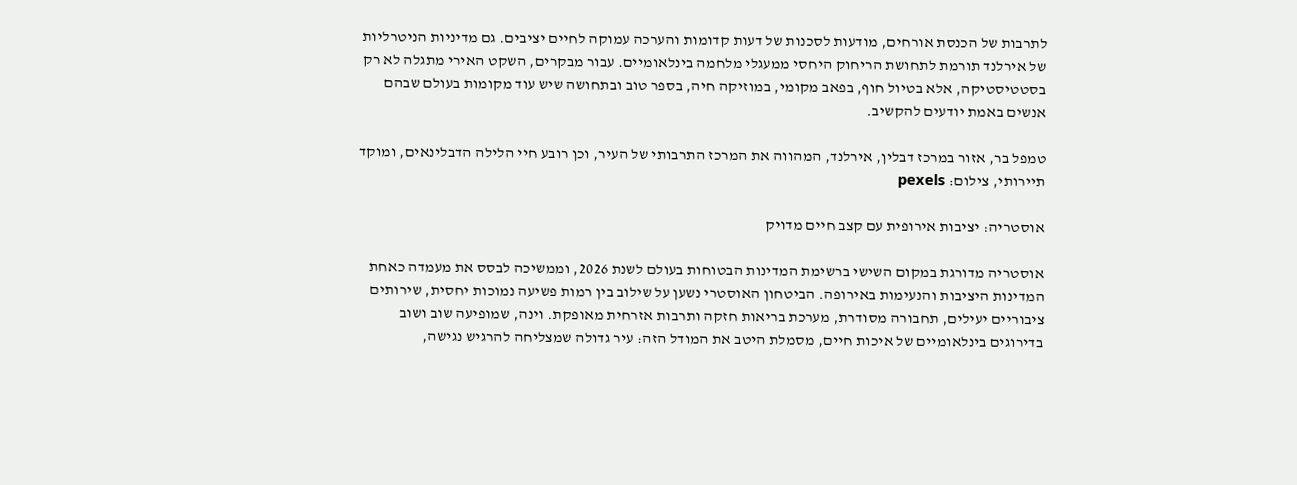לתרבות של הכנסת אורחים, מודעות לסכנות של דעות קדומות והערכה עמוקה לחיים יציבים. גם מדיניות הניטרליות של אירלנד תורמת לתחושת הריחוק היחסי ממעגלי מלחמה בינלאומיים. עבור מבקרים, השקט האירי מתגלה לא רק בסטטיסטיקה, אלא בטיול חוף, בפאב מקומי, במוזיקה חיה, בספר טוב ובתחושה שיש עוד מקומות בעולם שבהם אנשים באמת יודעים להקשיב.

טמפל בר, אזור במרכז דבלין, אירלנד, המהווה את המרכז התרבותי של העיר, וכן רובע חיי הלילה הדבלינאים, ומוקד תיירותי, צילום: pexels

אוסטריה: יציבות אירופית עם קצב חיים מדויק

אוסטריה מדורגת במקום השישי ברשימת המדינות הבטוחות בעולם לשנת 2026, וממשיכה לבסס את מעמדה כאחת המדינות היציבות והנעימות באירופה. הביטחון האוסטרי נשען על שילוב בין רמות פשיעה נמוכות יחסית, שירותים ציבוריים יעילים, תחבורה מסודרת, מערכת בריאות חזקה ותרבות אזרחית מאופקת. וינה, שמופיעה שוב ושוב בדירוגים בינלאומיים של איכות חיים, מסמלת היטב את המודל הזה: עיר גדולה שמצליחה להרגיש נגישה,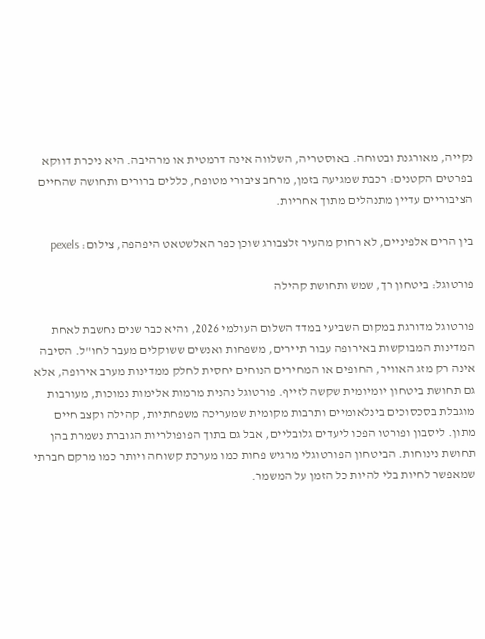נקייה, מאורגנת ובטוחה. באוסטריה, השלווה אינה דרמטית או מרהיבה. היא ניכרת דווקא בפרטים הקטנים: רכבת שמגיעה בזמן, מרחב ציבורי מטופח, כללים ברורים ותחושה שהחיים הציבוריים עדיין מתנהלים מתוך אחריות.

בין הרים אלפיניים, לא רחוק מהעיר זלצבורג שוכן כפר האלשטאט היפהפה, צילום: pexels

פורטוגל: ביטחון רך, שמש ותחושת קהילה

פורטוגל מדורגת במקום השביעי במדד השלום העולמי 2026, והיא כבר שנים נחשבת לאחת המדינות המבוקשות באירופה עבור תיירים, משפחות ואנשים ששוקלים מעבר לחו"ל. הסיבה אינה רק מזג האוויר, החופים או המחירים הנוחים יחסית לחלק ממדינות מערב אירופה, אלא גם תחושת ביטחון יומיומית שקשה לזייף. פורטוגל נהנית מרמות אלימות נמוכות, מעורבות מוגבלת בסכסוכים בינלאומיים ותרבות מקומית שמעריכה משפחתיות, קהילה וקצב חיים מתון. ליסבון ופורטו הפכו ליעדים גלובליים, אבל גם בתוך הפופולריות הגוברת נשמרת בהן תחושת נינוחות. הביטחון הפורטוגלי מרגיש פחות כמו מערכת קשוחה ויותר כמו מרקם חברתי שמאפשר לחיות בלי להיות כל הזמן על המשמר.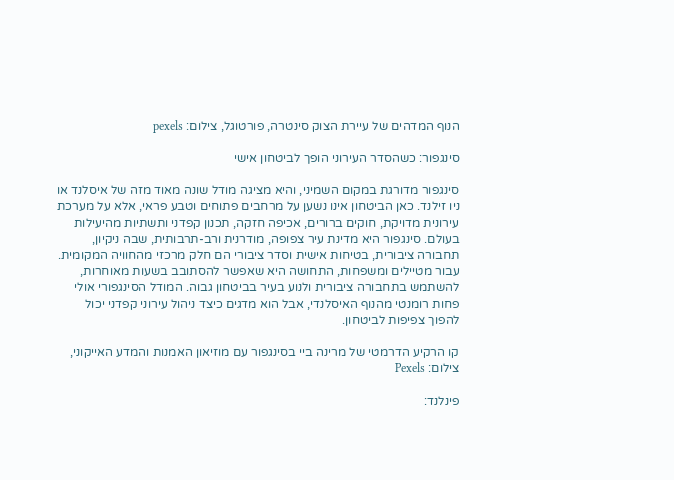הנוף המדהים של עיירת הצוק סינטרה, פורטוגל, צילום: pexels

סינגפור: כשהסדר העירוני הופך לביטחון אישי

סינגפור מדורגת במקום השמיני, והיא מציגה מודל שונה מאוד מזה של איסלנד או ניו זילנד. כאן הביטחון אינו נשען על מרחבים פתוחים וטבע פראי, אלא על מערכת עירונית מדויקת, חוקים ברורים, אכיפה חזקה, תכנון קפדני ותשתיות מהיעילות בעולם. סינגפור היא מדינת עיר צפופה, מודרנית ורב-תרבותית, שבה ניקיון, תחבורה ציבורית, בטיחות אישית וסדר ציבורי הם חלק מרכזי מהחוויה המקומית. עבור מטיילים ומשפחות, התחושה היא שאפשר להסתובב בשעות מאוחרות, להשתמש בתחבורה ציבורית ולנוע בעיר בביטחון גבוה. המודל הסינגפורי אולי פחות רומנטי מהנוף האיסלנדי, אבל הוא מדגים כיצד ניהול עירוני קפדני יכול להפוך צפיפות לביטחון.

קו הרקיע הדרמטי של מרינה ביי בסינגפור עם מוזיאון האמנות והמדע האייקוני, צילום: Pexels

פינלנד: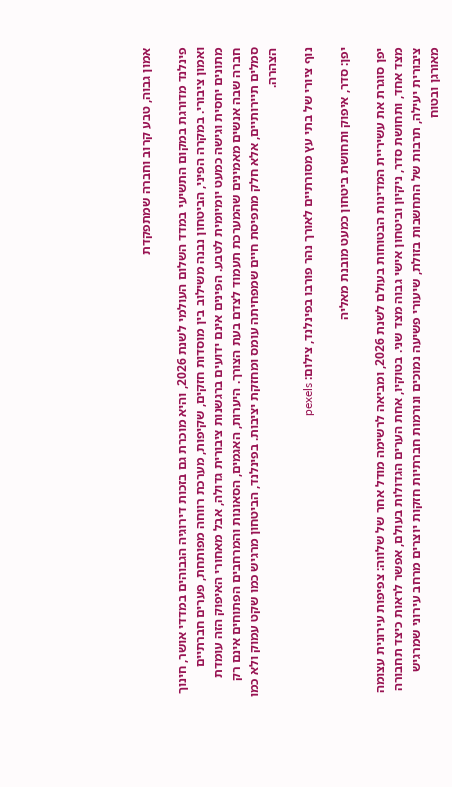אמון גבוה, טבע קרוב וחברה שמתפקדת

פינלנד מדורגת במקום התשיעי במדד השלום העולמי לשנת 2026, והיא מוכרת גם בזכות דירוגיה הגבוהים במדדי אושר, חינוך ואמון ציבורי. במקרה הפיני, הביטחון נבנה משילוב בין מוסדות חזקים, שקיפות, מערכת רווחה מפותחת, פערים חברתיים מתונים יחסית וגישה כמעט יומיומית לטבע. הפינים אינם ידועים ברגשנות ציבורית גדולה, אבל מאחורי האיפוק הזה עומדת חברה שבה אנשים מאמינים שהמערכת תעמוד לצדם בעת הצורך. היערות, האגמים, הסאונות והמרחבים הפתוחים אינם רק סמלים תיירותיים, אלא חלק מתפיסת חיים שמפחיתה עומס ומחזקת יציבות. בפינלנד, הביטחון מרגיש כמו שקט עמוק ולא כמו הצהרה.

נוף ציורי של בתי עץ מסורתיים לאורך נהר פורבו בפינלנד, צילום: pexels

יפן: סדר, איפוק ותחושת ביטחון כמעט מובנת מאליה

יפן סוגרת את עשיריית המדינות הבטוחות בעולם לשנת 2026, ומביאה לרשימה מודל אחר של שלווה: צפיפות עירונית עצומה מצד אחד, ותחושת סדר, ניקיון וביטחון אישי גבוה מצד שני. בטוקיו, אחת הערים הגדולות בעולם, אפשר לראות כיצד תחבורה ציבורית יעילה, תרבות של התחשבות בזולת, שיעורי פשיעה נמוכים ונורמות חברתיות חזקות יוצרים מרחב עירוני שמרגיש מאורגן ובטוח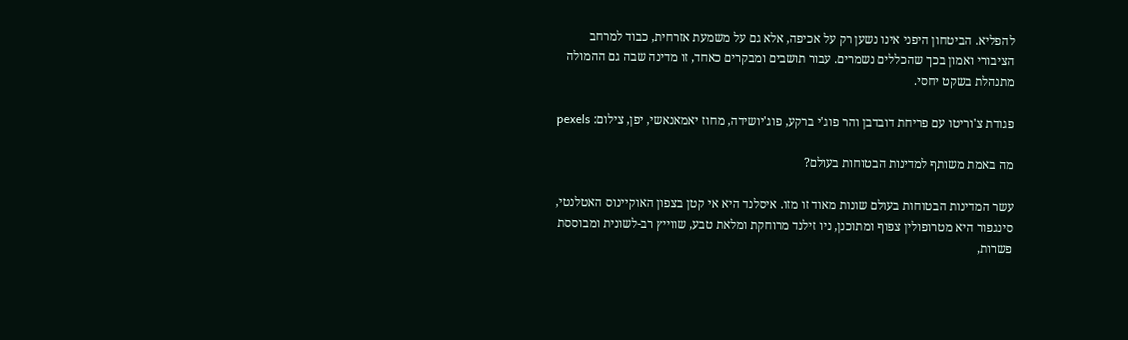להפליא. הביטחון היפני אינו נשען רק על אכיפה, אלא גם על משמעת אזרחית, כבוד למרחב הציבורי ואמון בכך שהכללים נשמרים. עבור תושבים ומבקרים כאחד, זו מדינה שבה גם ההמולה מתנהלת בשקט יחסי.

פגודת צ'וריטו עם פריחת דובדבן והר פוג'י ברקע, פוג'יושידה, מחוז יאמאנאשי, יפן, צילום: pexels

מה באמת משותף למדינות הבטוחות בעולם?

עשר המדינות הבטוחות בעולם שונות מאוד זו מזו. איסלנד היא אי קטן בצפון האוקיינוס האטלנטי, סינגפור היא מטרופולין צפוף ומתוכנן, ניו זילנד מרוחקת ומלאת טבע, שווייץ רב-לשונית ומבוססת פשרות,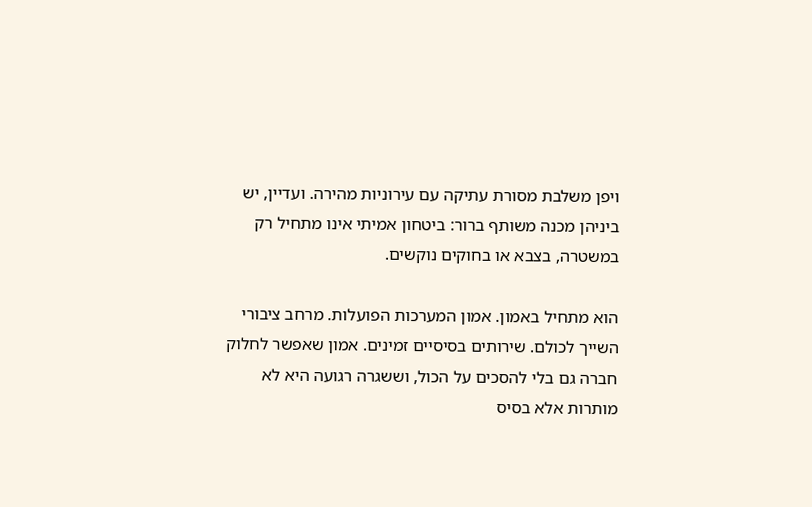ויפן משלבת מסורת עתיקה עם עירוניות מהירה. ועדיין, יש ביניהן מכנה משותף ברור: ביטחון אמיתי אינו מתחיל רק במשטרה, בצבא או בחוקים נוקשים.

הוא מתחיל באמון. אמון המערכות הפועלות. מרחב ציבורי השייך לכולם. שירותים בסיסיים זמינים. אמון שאפשר לחלוק חברה גם בלי להסכים על הכול, וששגרה רגועה היא לא מותרות אלא בסיס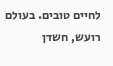לחיים טובים. בעולם רועש, חשדן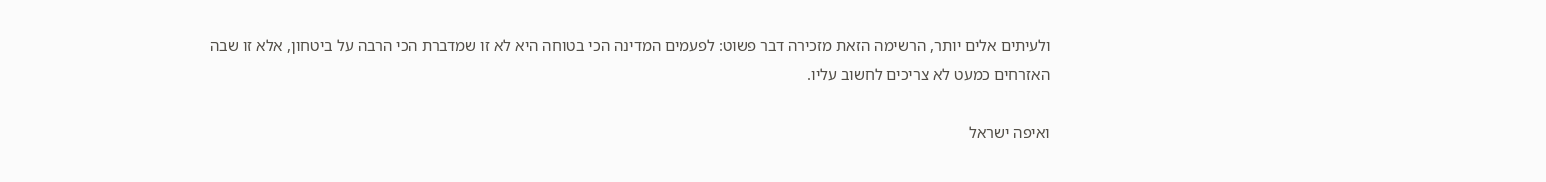ולעיתים אלים יותר, הרשימה הזאת מזכירה דבר פשוט: לפעמים המדינה הכי בטוחה היא לא זו שמדברת הכי הרבה על ביטחון, אלא זו שבה האזרחים כמעט לא צריכים לחשוב עליו.

ואיפה ישראל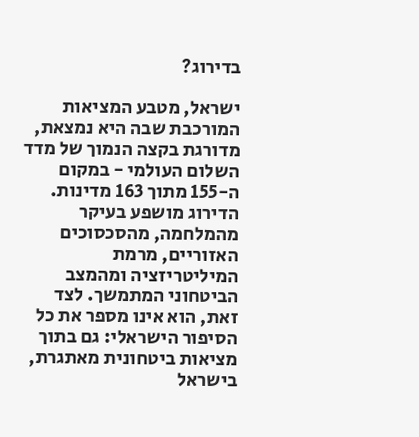בדירוג?

ישראל, מטבע המציאות המורכבת שבה היא נמצאת, מדורגת בקצה הנמוך של מדד השלום העולמי - במקום ה-155 מתוך 163 מדינות. הדירוג מושפע בעיקר מהמלחמה, מהסכסוכים האזוריים, מרמת המיליטריזציה ומהמצב הביטחוני המתמשך. לצד זאת, הוא אינו מספר את כל הסיפור הישראלי: גם בתוך מציאות ביטחונית מאתגרת, בישראל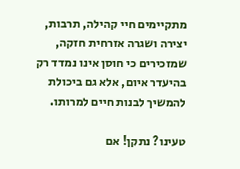מתקיימים חיי קהילה, תרבות, יצירה ושגרה אזרחית חזקה, שמזכירים כי חוסן אינו נמדד רק בהיעדר איום, אלא גם ביכולת להמשיך לבנות חיים למרותו.

טעינו? נתקן! אם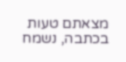מצאתם טעות בכתבה, נשמח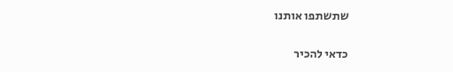שתשתפו אותנו

כדאי להכיר